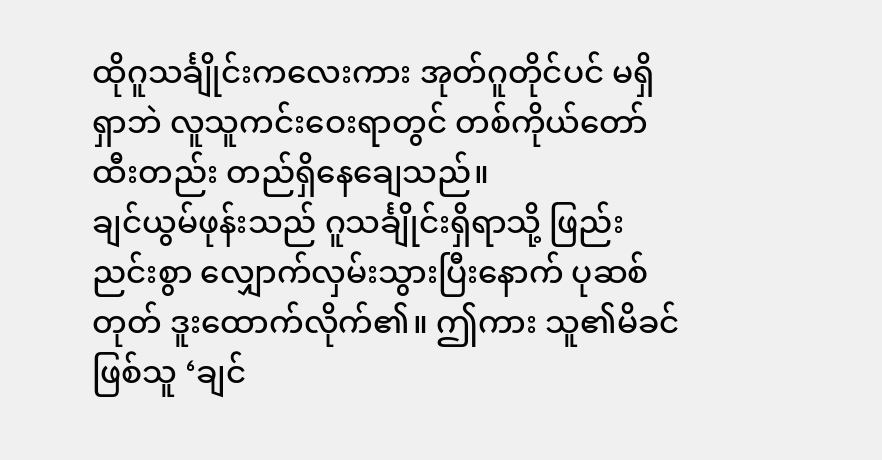ထိုဂူသင်္ချိုင်းကလေးကား အုတ်ဂူတိုင်ပင် မရှိရှာဘဲ လူသူကင်းဝေးရာတွင် တစ်ကိုယ်တော် ထီးတည်း တည်ရှိနေချေသည်။
ချင်ယွမ်ဖုန်းသည် ဂူသင်္ချိုင်းရှိရာသို့ ဖြည်းညင်းစွာ လျှောက်လှမ်းသွားပြီးနောက် ပုဆစ်တုတ် ဒူးထောက်လိုက်၏။ ဤကား သူ၏မိခင်ဖြစ်သူ ‘ချင်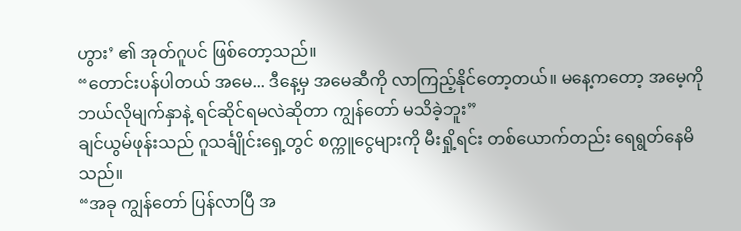ဟွား’ ၏ အုတ်ဂူပင် ဖြစ်တော့သည်။
“တောင်းပန်ပါတယ် အမေ... ဒီနေ့မှ အမေဆီကို လာကြည့်နိုင်တော့တယ်။ မနေ့ကတော့ အမေ့ကို ဘယ်လိုမျက်နှာနဲ့ ရင်ဆိုင်ရမလဲဆိုတာ ကျွန်တော် မသိခဲ့ဘူး”
ချင်ယွမ်ဖုန်းသည် ဂူသင်္ချိုင်းရှေ့တွင် စက္ကူငွေများကို မီးရှို့ရင်း တစ်ယောက်တည်း ရေရွတ်နေမိသည်။
“အခု ကျွန်တော် ပြန်လာပြီ အ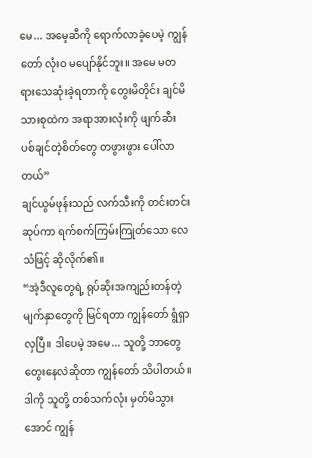မေ... အမေ့ဆီကို ရောက်လာခဲ့ပေမဲ့ ကျွန်တော် လုံးဝ မပျော်နိုင်ဘူး။ အမေ မတရားသေဆုံးခဲ့ရတာကို တွေးမိတိုင်း ချင်မိသားစုထဲက အရာအားလုံးကို ဖျက်ဆီးပစ်ချင်တဲ့စိတ်တွေ တဖွားဖွား ပေါ်လာတယ်”
ချင်ယွမ်ဖုန်းသည် လက်သီးကို တင်းတင်းဆုပ်ကာ ရက်စက်ကြမ်းကြုတ်သော လေသံဖြင့် ဆိုလိုက်၏။
“အဲ့ဒီလူတွေရဲ့ ရုပ်ဆိုးအကျည်းတန်တဲ့ မျက်နှာတွေကို မြင်ရတာ ကျွန်တော် ရွံရှာလှပြီ။ ဒါပေမဲ့ အမေ... သူတို့ ဘာတွေ တွေးနေလဲဆိုတာ ကျွန်တော် သိပါတယ်။ ဒါကို သူတို့ တစ်သက်လုံး မှတ်မိသွားအောင် ကျွန်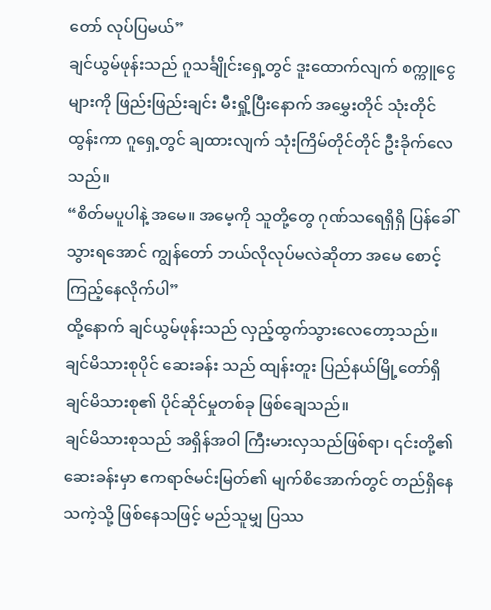တော် လုပ်ပြမယ်”
ချင်ယွမ်ဖုန်းသည် ဂူသင်္ချိုင်းရှေ့တွင် ဒူးထောက်လျက် စက္ကူငွေများကို ဖြည်းဖြည်းချင်း မီးရှို့ပြီးနောက် အမွှေးတိုင် သုံးတိုင်ထွန်းကာ ဂူရှေ့တွင် ချထားလျက် သုံးကြိမ်တိုင်တိုင် ဦးခိုက်လေသည်။
“စိတ်မပူပါနဲ့ အမေ။ အမေ့ကို သူတို့တွေ ဂုဏ်သရေရှိရှိ ပြန်ခေါ်သွားရအောင် ကျွန်တော် ဘယ်လိုလုပ်မလဲဆိုတာ အမေ စောင့်ကြည့်နေလိုက်ပါ”
ထို့နောက် ချင်ယွမ်ဖုန်းသည် လှည့်ထွက်သွားလေတော့သည်။
ချင်မိသားစုပိုင် ဆေးခန်း သည် ထျန်းတူး ပြည်နယ်မြို့တော်ရှိ ချင်မိသားစု၏ ပိုင်ဆိုင်မှုတစ်ခု ဖြစ်ချေသည်။
ချင်မိသားစုသည် အရှိန်အဝါ ကြီးမားလှသည်ဖြစ်ရာ၊ ၎င်းတို့၏ ဆေးခန်းမှာ ဧကရာဇ်မင်းမြတ်၏ မျက်စိအောက်တွင် တည်ရှိနေသကဲ့သို့ ဖြစ်နေသဖြင့် မည်သူမျှ ပြဿ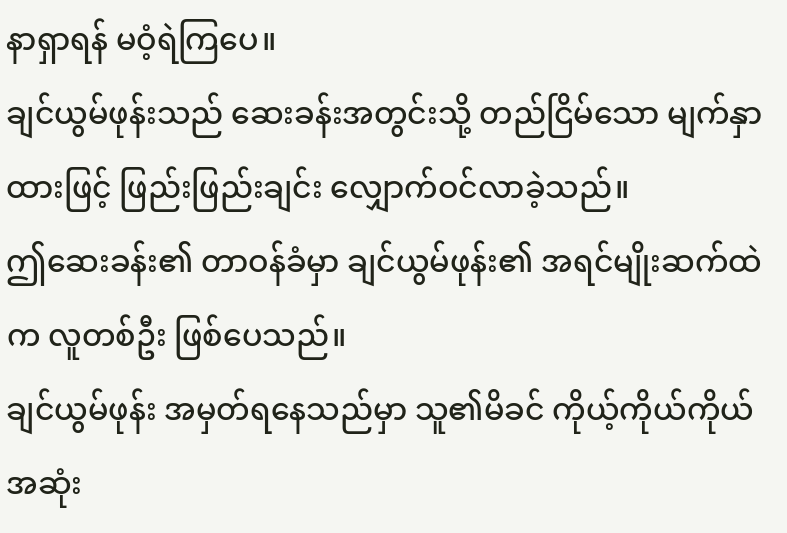နာရှာရန် မဝံ့ရဲကြပေ။
ချင်ယွမ်ဖုန်းသည် ဆေးခန်းအတွင်းသို့ တည်ငြိမ်သော မျက်နှာထားဖြင့် ဖြည်းဖြည်းချင်း လျှောက်ဝင်လာခဲ့သည်။
ဤဆေးခန်း၏ တာဝန်ခံမှာ ချင်ယွမ်ဖုန်း၏ အရင်မျိုးဆက်ထဲက လူတစ်ဦး ဖြစ်ပေသည်။
ချင်ယွမ်ဖုန်း အမှတ်ရနေသည်မှာ သူ၏မိခင် ကိုယ့်ကိုယ်ကိုယ် အဆုံး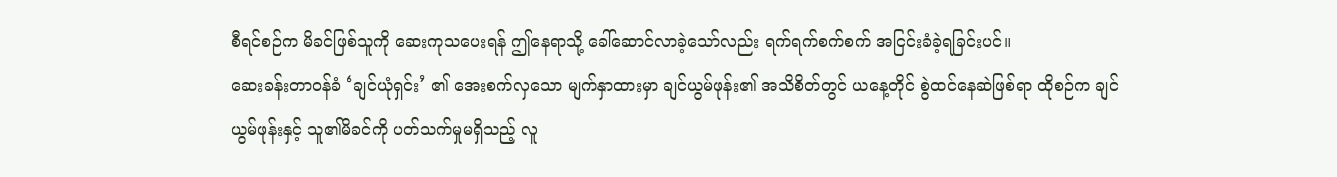စီရင်စဉ်က မိခင်ဖြစ်သူကို ဆေးကုသပေးရန် ဤနေရာသို့ ခေါ်ဆောင်လာခဲ့သော်လည်း ရက်ရက်စက်စက် အငြင်းခံခဲ့ရခြင်းပင်။
ဆေးခန်းတာဝန်ခံ ‘ချင်ယုံရှင်း’ ၏ အေးစက်လှသော မျက်နှာထားမှာ ချင်ယွမ်ဖုန်း၏ အသိစိတ်တွင် ယနေ့တိုင် စွဲထင်နေဆဲဖြစ်ရာ ထိုစဉ်က ချင်ယွမ်ဖုန်းနှင့် သူ၏မိခင်ကို ပတ်သက်မှုမရှိသည့် လူ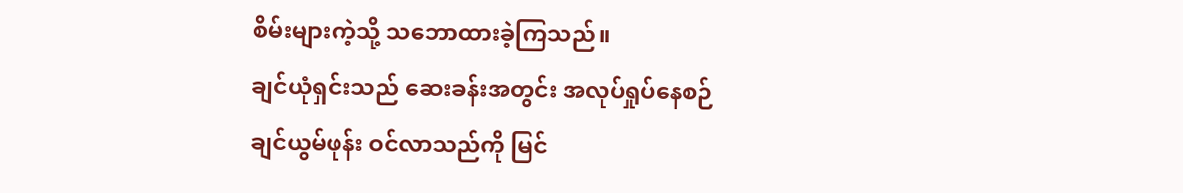စိမ်းများကဲ့သို့ သဘောထားခဲ့ကြသည်။
ချင်ယုံရှင်းသည် ဆေးခန်းအတွင်း အလုပ်ရှုပ်နေစဉ် ချင်ယွမ်ဖုန်း ဝင်လာသည်ကို မြင်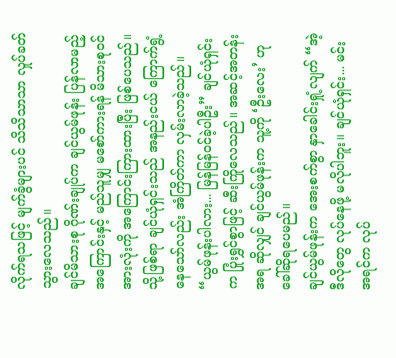လိုက်ရသဖြင့် မျက်ခွံများပင် သိသိသာသာ လှုပ်ခတ်သွားလေသည်။
ချင်မိသားစု ဂိုဏ်းချုပ်က ချင်ယွမ်ဖုန်း ပြန်လာမည့်အကြောင်းနှင့် မည်သူမျှ မစော်ကားရန် မိသားစုဝင်အားလုံးကို အကြောင်းကြားထားပြီး ဖြစ်ပေသည်။
သို့ဖြစ်ရာ ချင်ယုံရှင်းသည် အနည်းငယ် ကြောက်ရွံ့နေသော်လည်း အံကြိတ်ကာ လှမ်းလာခဲ့သည်။
“ယွမ်ဖုန်းပါလား... မြန်မြန်ဝင်ခဲ့ပါဦး” ချင်ယုံရှင်းက ပြုံးရွှင်စွာဖြင့် ဆီးကြိုလေသည်။ အဆင့်အတန်းအရ ဆိုလျှင် ချင်ယွမ်ဖုန်းက သူ့ကို ‘ဦးလေး’ ဟု ခေါ်ဆိုရပေမည်။
ချင်ယွမ်ဖုန်းက အေးစက်စွာ နှာခေါင်းရှုံ့လျက် “အဲ့ဒီလိုတွေ လုပ်နေဖို့ မလိုပါဘူး။ ချင်ယုံရှင်း... မင်း အရင်က လုပ်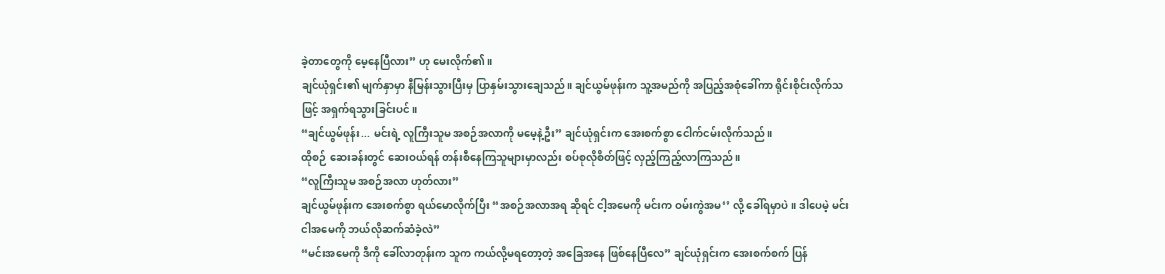ခဲ့တာတွေကို မေ့နေပြီလား” ဟု မေးလိုက်၏။
ချင်ယုံရှင်း၏ မျက်နှာမှာ နီမြန်းသွားပြီးမှ ပြာနှမ်းသွားချေသည်။ ချင်ယွမ်ဖုန်းက သူ့အမည်ကို အပြည့်အစုံခေါ်ကာ ရိုင်းစိုင်းလိုက်သဖြင့် အရှက်ရသွားခြင်းပင်။
“ချင်ယွမ်ဖုန်း... မင်းရဲ့ လူကြီးသူမ အစဉ်အလာကို မမေ့နဲ့ဦး” ချင်ယုံရှင်းက အေးစက်စွာ ငေါက်ငမ်းလိုက်သည်။
ထိုစဉ် ဆေးခန်းတွင် ဆေးဝယ်ရန် တန်းစီနေကြသူများမှာလည်း စပ်စုလိုစိတ်ဖြင့် လှည့်ကြည့်လာကြသည်။
“လူကြီးသူမ အစဉ်အလာ ဟုတ်လား”
ချင်ယွမ်ဖုန်းက အေးစက်စွာ ရယ်မောလိုက်ပြီး “အစဉ်အလာအရ ဆိုရင် ငါ့အမေကို မင်းက ဝမ်းကွဲအမ‘’ လို့ ခေါ်ရမှာပဲ။ ဒါပေမဲ့ မင်း ငါအမေကို ဘယ်လိုဆက်ဆံခဲ့လဲ”
“မင်းအမေကို ဒီကို ခေါ်လာတုန်းက သူက ကယ်လို့မရတော့တဲ့ အခြေအနေ ဖြစ်နေပြီလေ” ချင်ယုံရှင်းက အေးစက်စက် ပြန်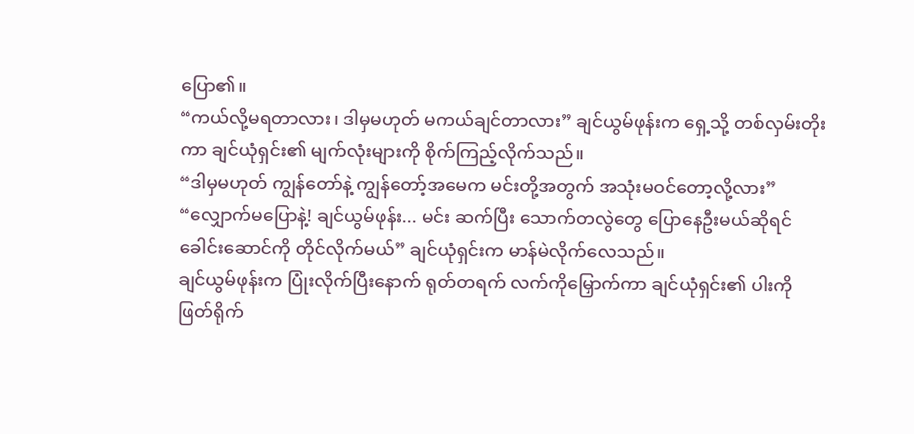ပြော၏။
“ကယ်လို့မရတာလား၊ ဒါမှမဟုတ် မကယ်ချင်တာလား” ချင်ယွမ်ဖုန်းက ရှေ့သို့ တစ်လှမ်းတိုးကာ ချင်ယုံရှင်း၏ မျက်လုံးများကို စိုက်ကြည့်လိုက်သည်။
“ဒါမှမဟုတ် ကျွန်တော်နဲ့ ကျွန်တော့်အမေက မင်းတို့အတွက် အသုံးမဝင်တော့လို့လား”
“လျှောက်မပြောနဲ့! ချင်ယွမ်ဖုန်း... မင်း ဆက်ပြီး သောက်တလွဲတွေ ပြောနေဦးမယ်ဆိုရင် ခေါင်းဆောင်ကို တိုင်လိုက်မယ်” ချင်ယုံရှင်းက မာန်မဲလိုက်လေသည်။
ချင်ယွမ်ဖုန်းက ပြုံးလိုက်ပြီးနောက် ရုတ်တရက် လက်ကိုမြှောက်ကာ ချင်ယုံရှင်း၏ ပါးကို ဖြတ်ရိုက်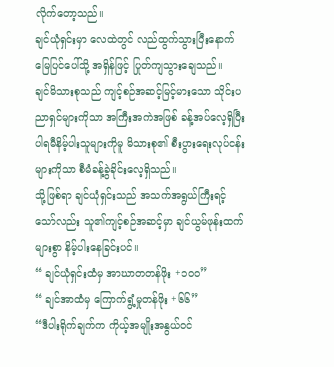လိုက်တော့သည်။
ချင်ယုံရှင်းမှာ လေထဲတွင် လည်ထွက်သွားပြီးနောက် မြေပြင်ပေါ်သို့ အရှိန်ဖြင့် ပြုတ်ကျသွားချေသည်။
ချင်မိသားစုသည် ကျင့်စဉ်အဆင့်မြင့်မားသော သိုင်းပညာရှင်များကိုသာ အကြီးအကဲအဖြစ် ခန့်အပ်လေ့ရှိပြီး ပါရမီနိမ့်ပါးသူများကိုမူ မိသားစု၏ စီးပွားရေးလုပ်ငန်းများကိုသာ စီမံခန့်ခွဲခိုင်းလေ့ရှိသည်။
သို့ဖြစ်ရာ ချင်ယုံရှင်းသည် အသက်အရွယ်ကြီးရင့်သော်လည်း သူ၏ကျင့်စဉ်အဆင့်မှာ ချင်ယွမ်ဖုန်းထက် များစွာ နိမ့်ပါးနေခြင်းပင်။
“ ချင်ယုံရှင်းထံမှ အာဃာတတန်ဖိုး +၁၀၀”
“ ချင်အာထံမှ ကြောက်ရွံ့မှုတန်ဖိုး +၆၆”
“ဒီပါးရိုက်ချက်က ကိုယ့်အမျိုးအနွယ်ဝင်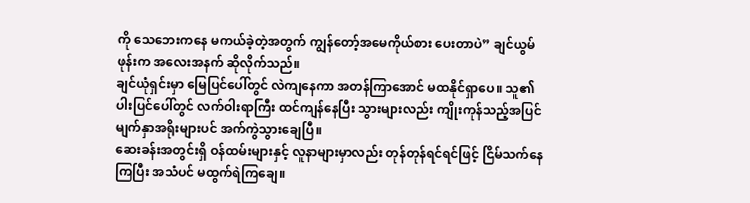ကို သေဘေးကနေ မကယ်ခဲ့တဲ့အတွက် ကျွန်တော့်အမေကိုယ်စား ပေးတာပဲ” ချင်ယွမ်ဖုန်းက အလေးအနက် ဆိုလိုက်သည်။
ချင်ယုံရှင်းမှာ မြေပြင်ပေါ်တွင် လဲကျနေကာ အတန်ကြာအောင် မထနိုင်ရှာပေ။ သူ၏ပါးပြင်ပေါ်တွင် လက်ဝါးရာကြီး ထင်ကျန်နေပြီး သွားများလည်း ကျိုးကုန်သည့်အပြင် မျက်နှာအရိုးများပင် အက်ကွဲသွားချေပြီ။
ဆေးခန်းအတွင်းရှိ ဝန်ထမ်းများနှင့် လူနာများမှာလည်း တုန်တုန်ရင်ရင်ဖြင့် ငြိမ်သက်နေကြပြီး အသံပင် မထွက်ရဲကြချေ။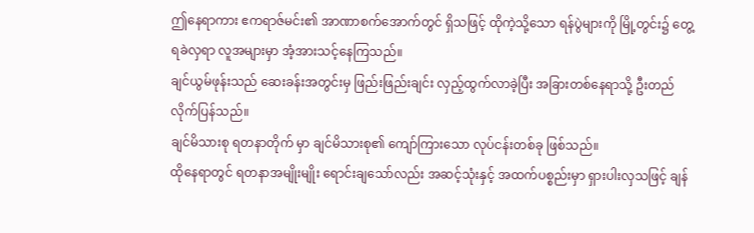ဤနေရာကား ဧကရာဇ်မင်း၏ အာဏာစက်အောက်တွင် ရှိသဖြင့် ထိုကဲ့သို့သော ရန်ပွဲများကို မြို့တွင်း၌ တွေ့ရခဲလှရာ လူအများမှာ အံ့အားသင့်နေကြသည်။
ချင်ယွမ်ဖုန်းသည် ဆေးခန်းအတွင်းမှ ဖြည်းဖြည်းချင်း လှည့်ထွက်လာခဲ့ပြီး အခြားတစ်နေရာသို့ ဦးတည်လိုက်ပြန်သည်။
ချင်မိသားစု ရတနာတိုက် မှာ ချင်မိသားစု၏ ကျော်ကြားသော လုပ်ငန်းတစ်ခု ဖြစ်သည်။
ထိုနေရာတွင် ရတနာအမျိုးမျိုး ရောင်းချသော်လည်း အဆင့်သုံးနှင့် အထက်ပစ္စည်းမှာ ရှားပါးလှသဖြင့် ချန်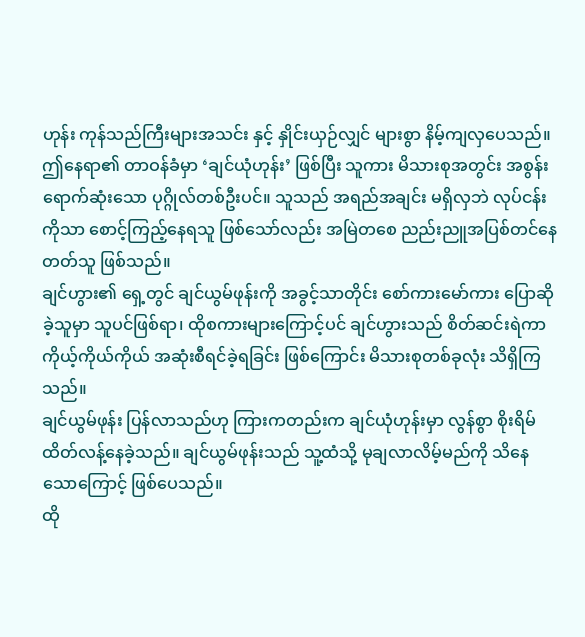ဟုန်း ကုန်သည်ကြီးများအသင်း နှင့် နှိုင်းယှဉ်လျှင် များစွာ နိမ့်ကျလှပေသည်။
ဤနေရာ၏ တာဝန်ခံမှာ ‘ချင်ယုံဟုန်း’ ဖြစ်ပြီး သူကား မိသားစုအတွင်း အစွန်းရောက်ဆုံးသော ပုဂ္ဂိုလ်တစ်ဦးပင်။ သူသည် အရည်အချင်း မရှိလှဘဲ လုပ်ငန်းကိုသာ စောင့်ကြည့်နေရသူ ဖြစ်သော်လည်း အမြဲတစေ ညည်းညူအပြစ်တင်နေတတ်သူ ဖြစ်သည်။
ချင်ဟွား၏ ရှေ့တွင် ချင်ယွမ်ဖုန်းကို အခွင့်သာတိုင်း စော်ကားမော်ကား ပြောဆိုခဲ့သူမှာ သူပင်ဖြစ်ရာ၊ ထိုစကားများကြောင့်ပင် ချင်ဟွားသည် စိတ်ဆင်းရဲကာ ကိုယ့်ကိုယ်ကိုယ် အဆုံးစီရင်ခဲ့ရခြင်း ဖြစ်ကြောင်း မိသားစုတစ်ခုလုံး သိရှိကြသည်။
ချင်ယွမ်ဖုန်း ပြန်လာသည်ဟု ကြားကတည်းက ချင်ယုံဟုန်းမှာ လွန်စွာ စိုးရိမ်ထိတ်လန့်နေခဲ့သည်။ ချင်ယွမ်ဖုန်းသည် သူ့ထံသို့ မုချလာလိမ့်မည်ကို သိနေသောကြောင့် ဖြစ်ပေသည်။
ထို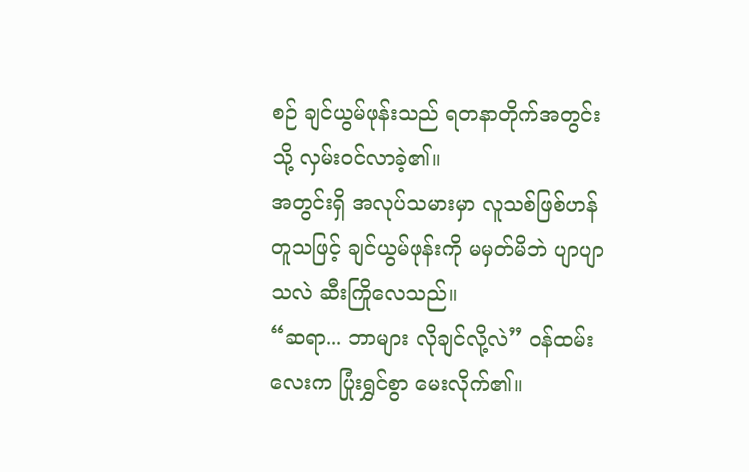စဉ် ချင်ယွမ်ဖုန်းသည် ရတနာတိုက်အတွင်းသို့ လှမ်းဝင်လာခဲ့၏။
အတွင်းရှိ အလုပ်သမားမှာ လူသစ်ဖြစ်ဟန်တူသဖြင့် ချင်ယွမ်ဖုန်းကို မမှတ်မိဘဲ ပျာပျာသလဲ ဆီးကြိုလေသည်။
“ဆရာ... ဘာများ လိုချင်လို့လဲ” ဝန်ထမ်းလေးက ပြုံးရွှင်စွာ မေးလိုက်၏။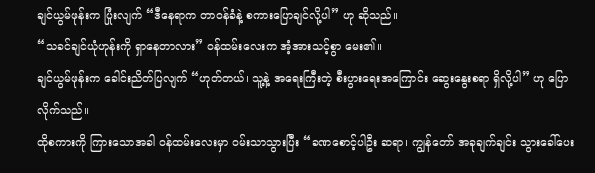ချင်ယွမ်ဖုန်းက ပြုံးလျက် “ဒီနေရာက တာဝန်ခံနဲ့ စကားပြောချင်လို့ပါ” ဟု ဆိုသည်။
“သခင်ချင်ယုံဟုန်းကို ရှာနေတာလား” ဝန်ထမ်းလေးက အံ့အားသင့်စွာ မေး၏။
ချင်ယွမ်ဖုန်းက ခေါင်းညိတ်ပြလျက် “ဟုတ်တယ်၊ သူ့နဲ့ အရေးကြီးတဲ့ စီးပွားရေးအကြောင်း ဆွေးနွေးစရာ ရှိလို့ပါ” ဟု ပြောလိုက်သည်။
ထိုစကားကို ကြားသောအခါ ဝန်ထမ်းလေးမှာ ဝမ်းသာသွားပြီး “ခဏစောင့်ပါဦး ဆရာ၊ ကျွန်တော် အခုချက်ချင်း သွားခေါ်ပေး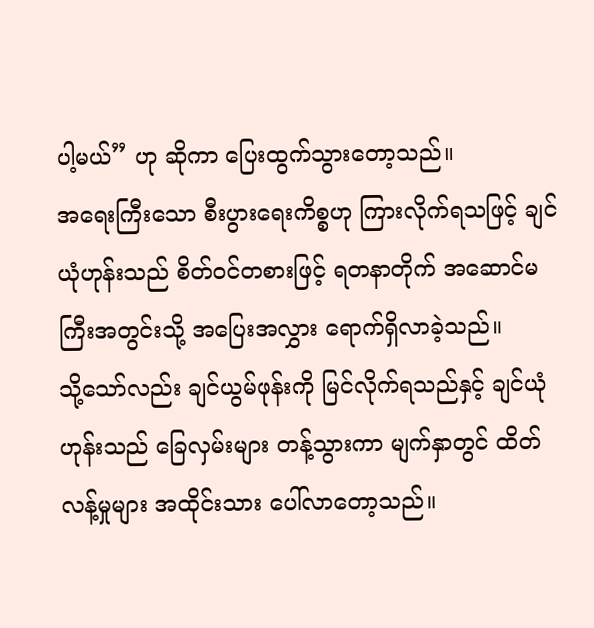ပါ့မယ်” ဟု ဆိုကာ ပြေးထွက်သွားတော့သည်။
အရေးကြီးသော စီးပွားရေးကိစ္စဟု ကြားလိုက်ရသဖြင့် ချင်ယုံဟုန်းသည် စိတ်ဝင်တစားဖြင့် ရတနာတိုက် အဆောင်မကြီးအတွင်းသို့ အပြေးအလွှား ရောက်ရှိလာခဲ့သည်။
သို့သော်လည်း ချင်ယွမ်ဖုန်းကို မြင်လိုက်ရသည်နှင့် ချင်ယုံဟုန်းသည် ခြေလှမ်းများ တန့်သွားကာ မျက်နှာတွင် ထိတ်လန့်မှုများ အထိုင်းသား ပေါ်လာတော့သည်။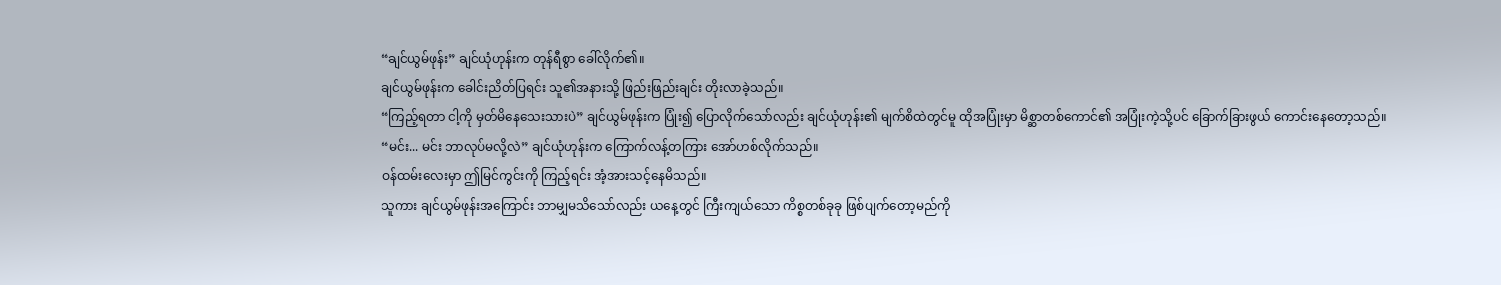“ချင်ယွမ်ဖုန်း” ချင်ယုံဟုန်းက တုန်ရီစွာ ခေါ်လိုက်၏။
ချင်ယွမ်ဖုန်းက ခေါင်းညိတ်ပြရင်း သူ၏အနားသို့ ဖြည်းဖြည်းချင်း တိုးလာခဲ့သည်။
“ကြည့်ရတာ ငါ့ကို မှတ်မိနေသေးသားပဲ” ချင်ယွမ်ဖုန်းက ပြုံး၍ ပြောလိုက်သော်လည်း ချင်ယုံဟုန်း၏ မျက်စိထဲတွင်မူ ထိုအပြုံးမှာ မိစ္ဆာတစ်ကောင်၏ အပြုံးကဲ့သို့ပင် ခြောက်ခြားဖွယ် ကောင်းနေတော့သည်။
“မင်း... မင်း ဘာလုပ်မလို့လဲ” ချင်ယုံဟုန်းက ကြောက်လန့်တကြား အော်ဟစ်လိုက်သည်။
ဝန်ထမ်းလေးမှာ ဤမြင်ကွင်းကို ကြည့်ရင်း အံ့အားသင့်နေမိသည်။
သူကား ချင်ယွမ်ဖုန်းအကြောင်း ဘာမျှမသိသော်လည်း ယနေ့တွင် ကြီးကျယ်သော ကိစ္စတစ်ခုခု ဖြစ်ပျက်တော့မည်ကို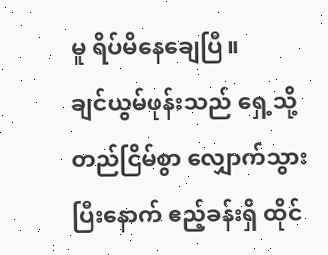မူ ရိပ်မိနေချေပြီ။
ချင်ယွမ်ဖုန်းသည် ရှေ့သို့ တည်ငြိမ်စွာ လျှောက်သွားပြီးနောက် ဧည့်ခန်းရှိ ထိုင်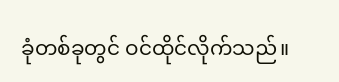ခုံတစ်ခုတွင် ဝင်ထိုင်လိုက်သည်။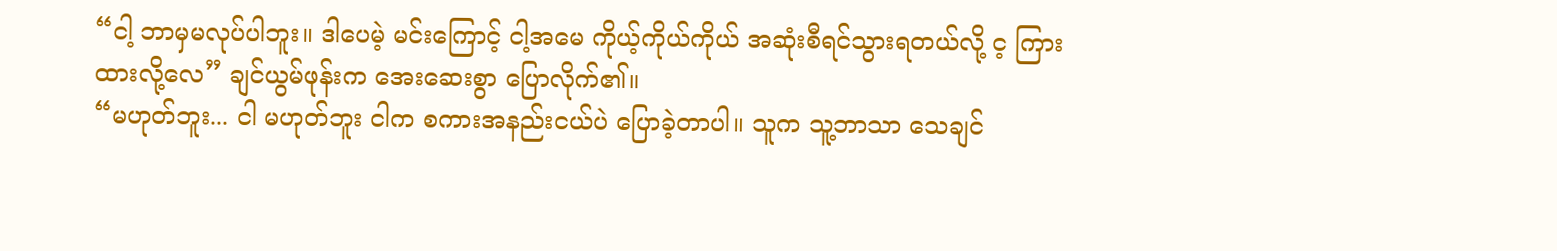“ငါ့ ဘာမှမလုပ်ပါဘူး။ ဒါပေမဲ့ မင်းကြောင့် ငါ့အမေ ကိုယ့်ကိုယ်ကိုယ် အဆုံးစီရင်သွားရတယ်လို့ င့ ကြားထားလို့လေ” ချင်ယွမ်ဖုန်းက အေးဆေးစွာ ပြောလိုက်၏။
“မဟုတ်ဘူး... ငါ မဟုတ်ဘူး ငါက စကားအနည်းငယ်ပဲ ပြောခဲ့တာပါ။ သူက သူ့ဘာသာ သေချင်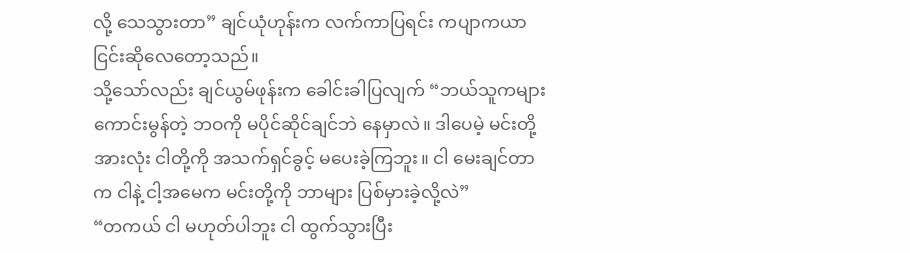လို့ သေသွားတာ” ချင်ယုံဟုန်းက လက်ကာပြရင်း ကပျာကယာ ငြင်းဆိုလေတော့သည်။
သို့သော်လည်း ချင်ယွမ်ဖုန်းက ခေါင်းခါပြလျက် “ဘယ်သူကများ ကောင်းမွန်တဲ့ ဘဝကို မပိုင်ဆိုင်ချင်ဘဲ နေမှာလဲ။ ဒါပေမဲ့ မင်းတို့အားလုံး ငါတို့ကို အသက်ရှင်ခွင့် မပေးခဲ့ကြဘူး။ ငါ မေးချင်တာက ငါနဲ့ ငါ့အမေက မင်းတို့ကို ဘာများ ပြစ်မှားခဲ့လို့လဲ”
“တကယ် ငါ မဟုတ်ပါဘူး ငါ ထွက်သွားပြီး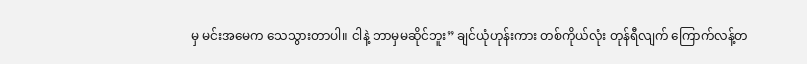မှ မင်းအမေက သေသွားတာပါ။ ငါနဲ့ ဘာမှမဆိုင်ဘူး” ချင်ယုံဟုန်းကား တစ်ကိုယ်လုံး တုန်ရီလျက် ကြောက်လန့်တ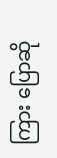ကြား ပြောဆို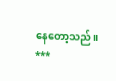နေတော့သည်။
***